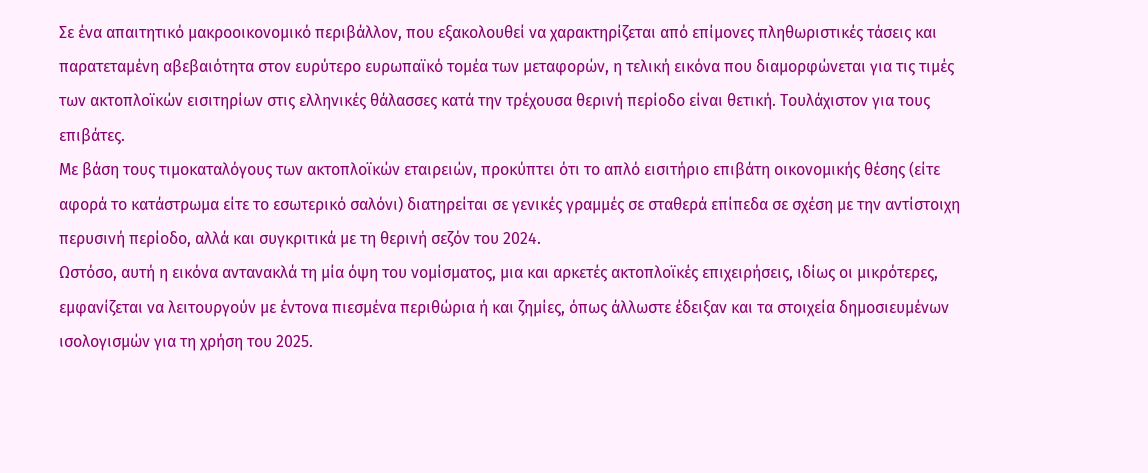Σε ένα απαιτητικό μακροοικονομικό περιβάλλον, που εξακολουθεί να χαρακτηρίζεται από επίμονες πληθωριστικές τάσεις και παρατεταμένη αβεβαιότητα στον ευρύτερο ευρωπαϊκό τομέα των μεταφορών, η τελική εικόνα που διαμορφώνεται για τις τιμές των ακτοπλοϊκών εισιτηρίων στις ελληνικές θάλασσες κατά την τρέχουσα θερινή περίοδο είναι θετική. Τουλάχιστον για τους επιβάτες.
Με βάση τους τιμοκαταλόγους των ακτοπλοϊκών εταιρειών, προκύπτει ότι το απλό εισιτήριο επιβάτη οικονομικής θέσης (είτε αφορά το κατάστρωμα είτε το εσωτερικό σαλόνι) διατηρείται σε γενικές γραμμές σε σταθερά επίπεδα σε σχέση με την αντίστοιχη περυσινή περίοδο, αλλά και συγκριτικά με τη θερινή σεζόν του 2024.
Ωστόσο, αυτή η εικόνα αντανακλά τη μία όψη του νομίσματος, μια και αρκετές ακτοπλοϊκές επιχειρήσεις, ιδίως οι μικρότερες, εμφανίζεται να λειτουργούν με έντονα πιεσμένα περιθώρια ή και ζημίες, όπως άλλωστε έδειξαν και τα στοιχεία δημοσιευμένων ισολογισμών για τη χρήση του 2025.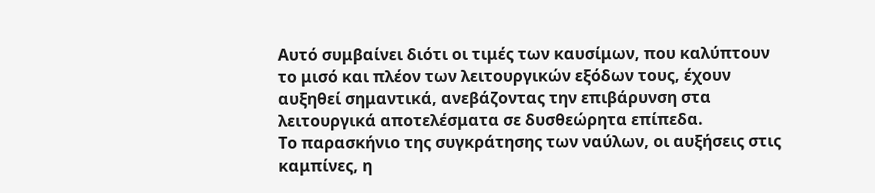Αυτό συμβαίνει διότι οι τιμές των καυσίμων, που καλύπτουν το μισό και πλέον των λειτουργικών εξόδων τους, έχουν αυξηθεί σημαντικά, ανεβάζοντας την επιβάρυνση στα λειτουργικά αποτελέσματα σε δυσθεώρητα επίπεδα.
Το παρασκήνιο της συγκράτησης των ναύλων, οι αυξήσεις στις καμπίνες, η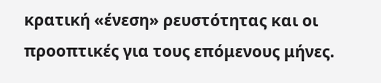κρατική «ένεση» ρευστότητας και οι προοπτικές για τους επόμενους μήνες.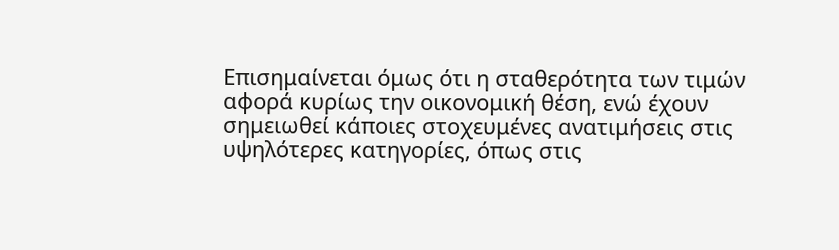Επισημαίνεται όμως ότι η σταθερότητα των τιμών αφορά κυρίως την οικονομική θέση, ενώ έχουν σημειωθεί κάποιες στοχευμένες ανατιμήσεις στις υψηλότερες κατηγορίες, όπως στις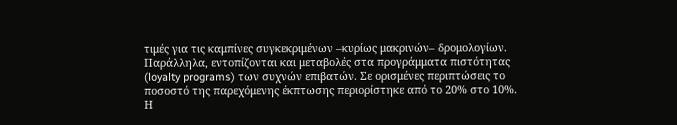τιμές για τις καμπίνες συγκεκριμένων –κυρίως μακρινών– δρομολογίων. Παράλληλα, εντοπίζονται και μεταβολές στα προγράμματα πιστότητας (loyalty programs) των συχνών επιβατών. Σε ορισμένες περιπτώσεις το ποσοστό της παρεχόμενης έκπτωσης περιορίστηκε από το 20% στο 10%.
Η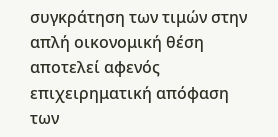συγκράτηση των τιμών στην απλή οικονομική θέση αποτελεί αφενός επιχειρηματική απόφαση των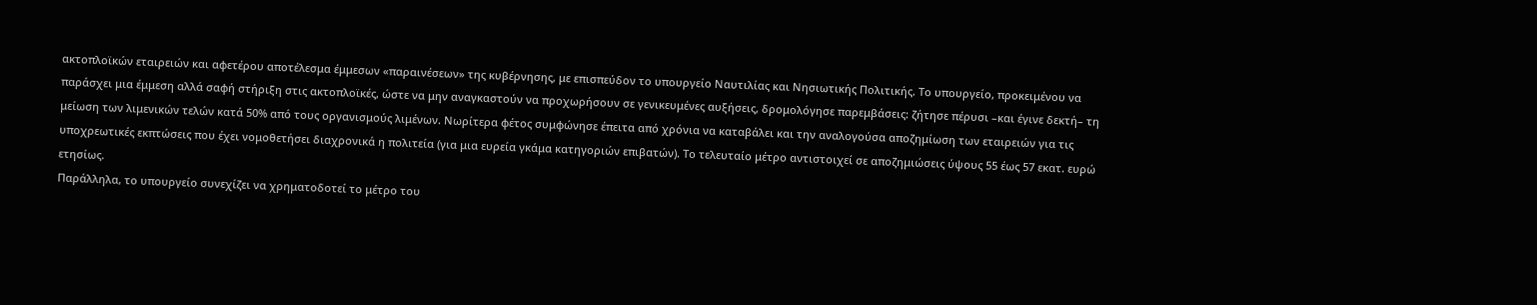ακτοπλοϊκών εταιρειών και αφετέρου αποτέλεσμα έμμεσων «παραινέσεων» της κυβέρνησης, με επισπεύδον το υπουργείο Ναυτιλίας και Νησιωτικής Πολιτικής. Το υπουργείο, προκειμένου να παράσχει μια έμμεση αλλά σαφή στήριξη στις ακτοπλοϊκές, ώστε να μην αναγκαστούν να προχωρήσουν σε γενικευμένες αυξήσεις, δρομολόγησε παρεμβάσεις: ζήτησε πέρυσι –και έγινε δεκτή– τη μείωση των λιμενικών τελών κατά 50% από τους οργανισμούς λιμένων. Νωρίτερα φέτος συμφώνησε έπειτα από χρόνια να καταβάλει και την αναλογούσα αποζημίωση των εταιρειών για τις υποχρεωτικές εκπτώσεις που έχει νομοθετήσει διαχρονικά η πολιτεία (για μια ευρεία γκάμα κατηγοριών επιβατών). Το τελευταίο μέτρο αντιστοιχεί σε αποζημιώσεις ύψους 55 έως 57 εκατ. ευρώ ετησίως.
Παράλληλα, το υπουργείο συνεχίζει να χρηματοδοτεί το μέτρο του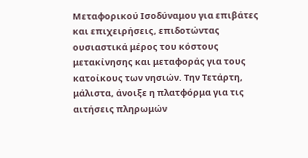Μεταφορικού Ισοδύναμου για επιβάτες και επιχειρήσεις, επιδοτώντας ουσιαστικά μέρος του κόστους μετακίνησης και μεταφοράς για τους κατοίκους των νησιών. Την Τετάρτη, μάλιστα, άνοιξε η πλατφόρμα για τις αιτήσεις πληρωμών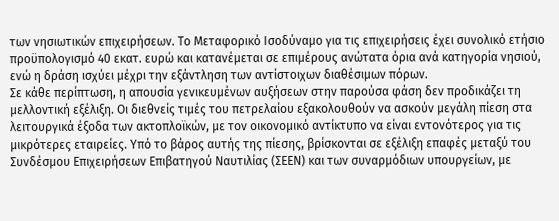των νησιωτικών επιχειρήσεων. Το Μεταφορικό Ισοδύναμο για τις επιχειρήσεις έχει συνολικό ετήσιο προϋπολογισμό 40 εκατ. ευρώ και κατανέμεται σε επιμέρους ανώτατα όρια ανά κατηγορία νησιού, ενώ η δράση ισχύει μέχρι την εξάντληση των αντίστοιχων διαθέσιμων πόρων.
Σε κάθε περίπτωση, η απουσία γενικευμένων αυξήσεων στην παρούσα φάση δεν προδικάζει τη μελλοντική εξέλιξη. Οι διεθνείς τιμές του πετρελαίου εξακολουθούν να ασκούν μεγάλη πίεση στα λειτουργικά έξοδα των ακτοπλοϊκών, με τον οικονομικό αντίκτυπο να είναι εντονότερος για τις μικρότερες εταιρείες. Υπό το βάρος αυτής της πίεσης, βρίσκονται σε εξέλιξη επαφές μεταξύ του Συνδέσμου Επιχειρήσεων Επιβατηγού Ναυτιλίας (ΣΕΕΝ) και των συναρμόδιων υπουργείων, με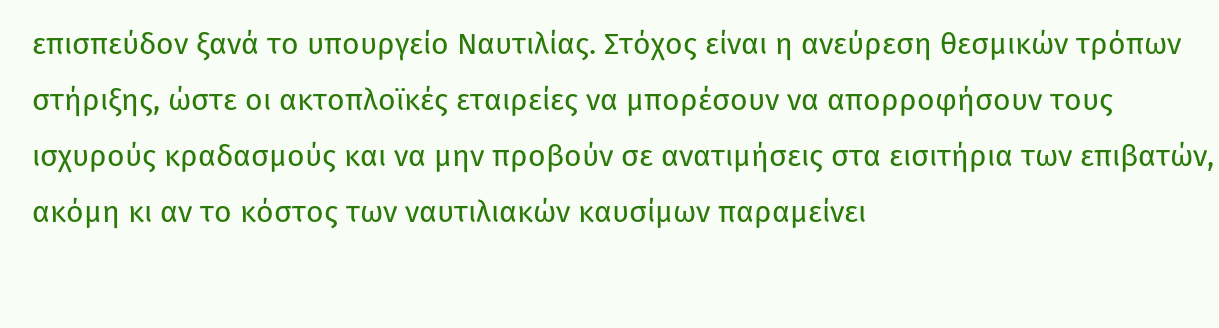επισπεύδον ξανά το υπουργείο Ναυτιλίας. Στόχος είναι η ανεύρεση θεσμικών τρόπων στήριξης, ώστε οι ακτοπλοϊκές εταιρείες να μπορέσουν να απορροφήσουν τους ισχυρούς κραδασμούς και να μην προβούν σε ανατιμήσεις στα εισιτήρια των επιβατών, ακόμη κι αν το κόστος των ναυτιλιακών καυσίμων παραμείνει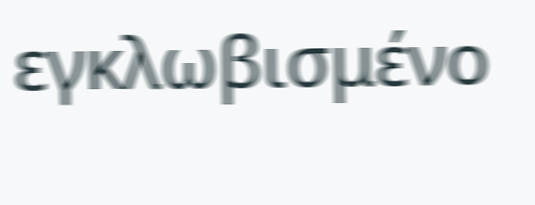εγκλωβισμένο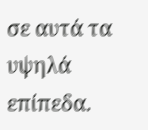σε αυτά τα υψηλά επίπεδα.